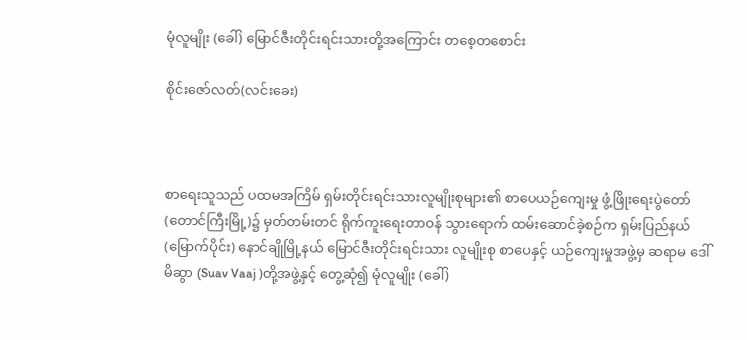မုံလူမျိုး (ခေါ်) မြောင်ဇီးတိုင်းရင်းသားတို့အကြောင်း တစေ့တစောင်း

စိုင်းဇော်လတ်(လင်းခေး)



စာရေးသူသည် ပထမအကြိမ် ရှမ်းတိုင်းရင်းသားလူမျိုးစုများ၏ စာပေယဉ်ကျေးမှု ဖွံ့ဖြိုးရေးပွဲတော် (တောင်ကြီးမြို့)၌ မှတ်တမ်းတင် ရိုက်ကူးရေးတာဝန် သွားရောက် ထမ်းဆောင်ခဲ့စဉ်က ရှမ်းပြည်နယ် (မြောက်ပိုင်း) နောင်ချိုမြို့နယ် မြောင်ဇီးတိုင်းရင်းသား လူမျိုးစု စာပေနှင့် ယဉ်ကျေးမှုအဖွဲ့မှ ဆရာမ ဒေါ်မိဆွာ (Suav Vaaj )တို့အဖွဲ့နှင့် တွေ့ဆုံ၍ မုံလူမျိုး (ခေါ်)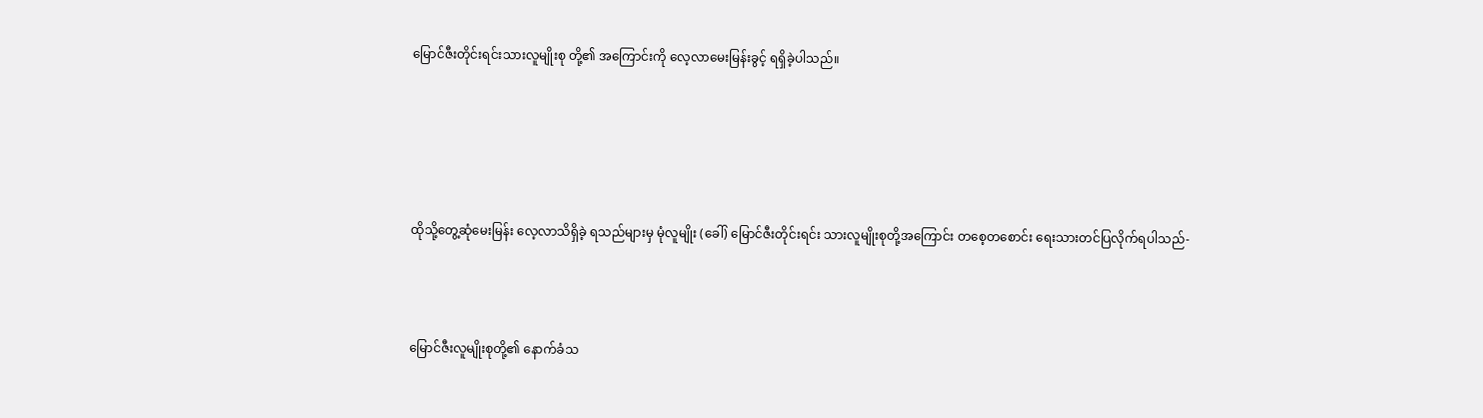မြောင်ဇီးတိုင်းရင်းသားလူမျိုးစု တို့၏ အကြောင်းကို လေ့လာမေးမြန်းခွင့် ရရှိခဲ့ပါသည်။





ထိုသို့တွေ့ဆုံမေးမြန်း လေ့လာသိရှိခဲ့ ရသည်များမှ မုံလူမျိုး (ခေါ်) မြောင်ဇီးတိုင်းရင်း သားလူမျိုးစုတို့အကြောင်း တစေ့တစောင်း ရေးသားတင်ပြလိုက်ရပါသည်-



မြောင်ဇီးလူမျိုးစုတို့၏ နောက်ခံသ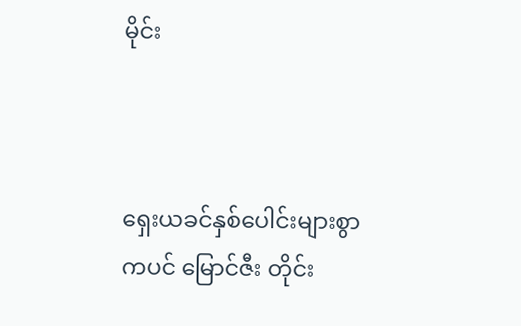မိုင်း



ရှေးယခင်နှစ်ပေါင်းများစွာကပင် မြောင်ဇီး တိုင်း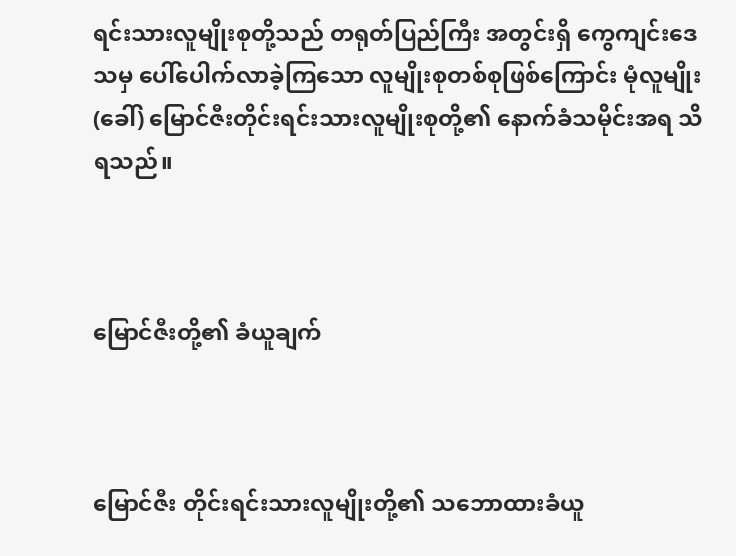ရင်းသားလူမျိုးစုတို့သည် တရုတ်ပြည်ကြီး အတွင်းရှိ ကွေကျင်းဒေသမှ ပေါ်ပေါက်လာခဲ့ကြသော လူမျိုးစုတစ်စုဖြစ်ကြောင်း မုံလူမျိုး (ခေါ်) မြောင်ဇီးတိုင်းရင်းသားလူမျိုးစုတို့၏ နောက်ခံသမိုင်းအရ သိရသည်။



မြောင်ဇီးတို့၏ ခံယူချက်



မြောင်ဇီး တိုင်းရင်းသားလူမျိုးတို့၏ သဘောထားခံယူ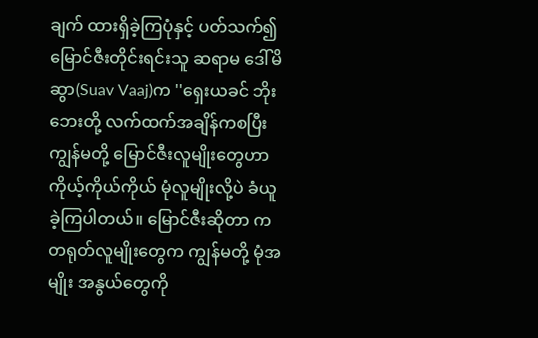ချက် ထားရှိခဲ့ကြပုံနှင့် ပတ်သက်၍ မြောင်ဇီးတိုင်းရင်းသူ ဆရာမ ဒေါ်မိဆွာ(Suav Vaaj)က ''ရှေးယခင် ဘိုးဘေးတို့ လက်ထက်အချိန်ကစပြီး ကျွန်မတို့ မြောင်ဇီးလူမျိုးတွေဟာ ကိုယ့်ကိုယ်ကိုယ် မုံလူမျိုးလို့ပဲ ခံယူခဲ့ကြပါတယ်။ မြောင်ဇီးဆိုတာ က တရုတ်လူမျိုးတွေက ကျွန်မတို့ မုံအမျိုး အနွယ်တွေကို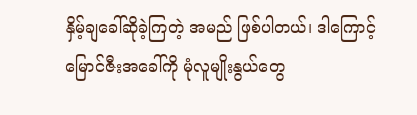နှိမ့်ချခေါ်ဆိုခဲ့ကြတဲ့ အမည် ဖြစ်ပါတယ်၊ ဒါကြောင့် မြောင်ဇီးအခေါ်ကို မုံလူမျိုးနွယ်တွေ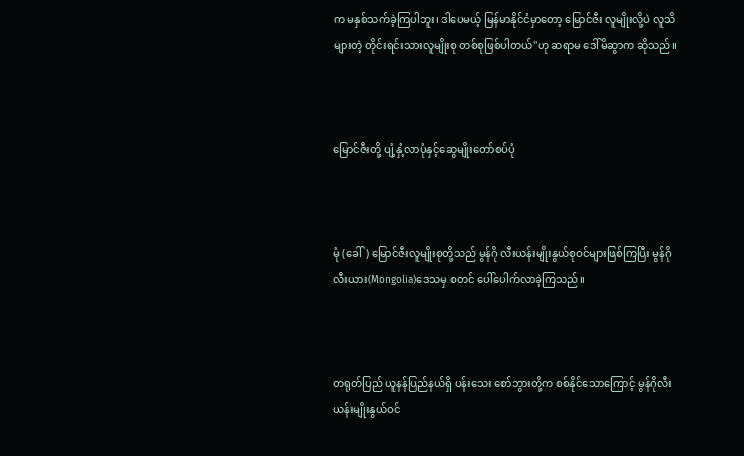က မနှစ်သက်ခဲ့ကြပါဘူး၊ ဒါပေမယ့် မြန်မာနိုင်ငံမှာတော့ မြောင်ဇီး လူမျိုးလို့ပဲ လူသိများတဲ့ တိုင်းရင်းသားလူမျိုးစု တစ်စုဖြစ်ပါတယ်''ဟု ဆရာမ ဒေါ်မိဆွာက ဆိုသည်။



မြောင်ဇီးတို့ ပျံ့နှံ့လာပုံနှင့်ဆွေမျိုးတော်စပ်ပုံ



မုံ (ခေါ်) မြောင်ဇီးလူမျိုးစုတို့သည် မွန်ဂို လီးယန်းမျိုးနွယ်စုဝင်များဖြစ်ကြပြီး မွန်ဂို လီးယား(Mongolia)ဒေသမှ စတင် ပေါ်ပေါက်လာခဲ့ကြသည်။



တရုတ်ပြည် ယူနန်ပြည်နယ်ရှိ ပန်းသေး စော်ဘွားတို့က စစ်နိုင်သောကြောင့် မွန်ဂိုလီး ယန်းမျိုးနွယ်ဝင်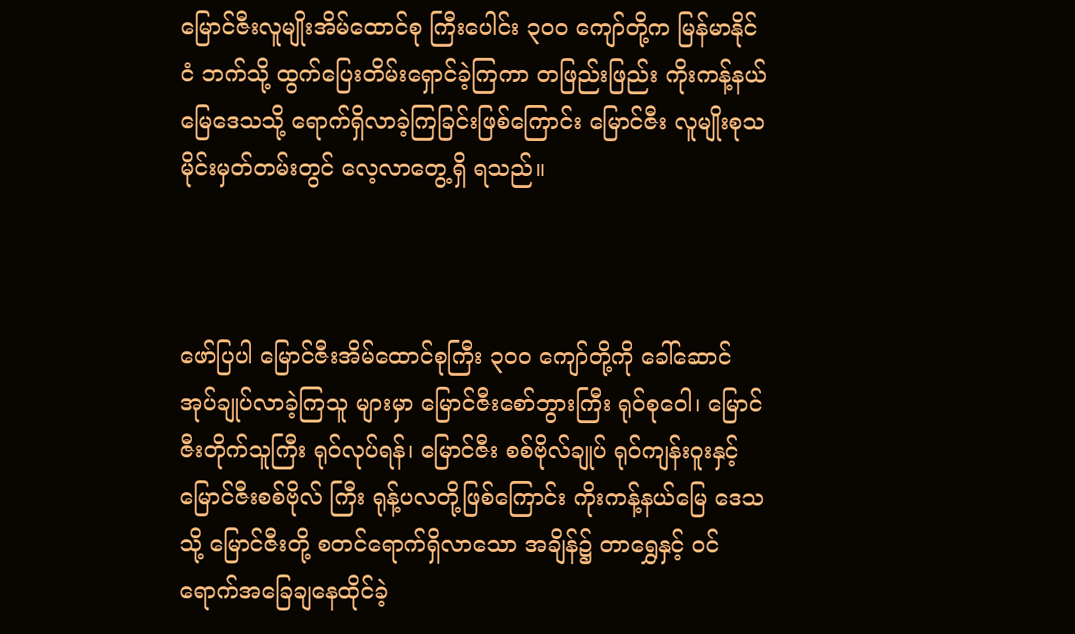မြောင်ဇီးလူမျိုးအိမ်ထောင်စု ကြီးပေါင်း ၃ဝဝ ကျော်တို့က မြန်မာနိုင်ငံ ဘက်သို့ ထွက်ပြေးတိမ်းရှောင်ခဲ့ကြကာ တဖြည်းဖြည်း ကိုးကန့်နယ်မြေဒေသသို့ ရောက်ရှိလာခဲ့ကြခြင်းဖြစ်ကြောင်း မြောင်ဇီး လူမျိုးစုသမိုင်းမှတ်တမ်းတွင် လေ့လာတွေ့ရှိ ရသည်။



ဖော်ပြပါ မြောင်ဇီးအိမ်ထောင်စုကြီး ၃ဝဝ ကျော်တို့ကို ခေါ်ဆောင်အုပ်ချုပ်လာခဲ့ကြသူ များမှာ မြောင်ဇီးစော်ဘွားကြီး ရုဝ်စုဝေါ၊ မြောင်ဇီးတိုက်သူကြီး ရုဝ်လုပ်ရန်၊ မြောင်ဇီး စစ်ဗိုလ်ချုပ် ရုဝ်ကျန်းဝူးနှင့် မြောင်ဇီးစစ်ဗိုလ် ကြီး ရုန့်ပလတို့ဖြစ်ကြောင်း ကိုးကန့်နယ်မြေ ဒေသသို့ မြောင်ဇီးတို့ စတင်ရောက်ရှိလာသော အချိန်၌ တာရွှေနှင့် ဝင်ရောက်အခြေချနေထိုင်ခဲ့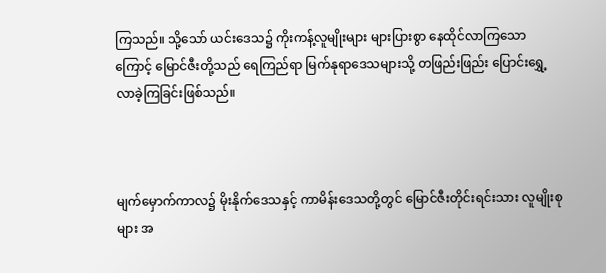ကြသည်။ သို့သော် ယင်းဒေသ၌ ကိုးကန့်လူမျိုးများ များပြားစွာ နေထိုင်လာကြသောကြောင့် မြောင်ဇီးတို့သည် ရေကြည်ရာ မြက်နုရာဒေသများသို့ တဖြည်းဖြည်း ပြောင်းရွှေ့လာခဲ့ကြခြင်းဖြစ်သည်။



မျက်မှောက်ကာလ၌ မိုးနိုက်ဒေသနှင့် ကာမိန်းဒေသတို့တွင် မြောင်ဇီးတိုင်းရင်းသား လူမျိုးစုများ အ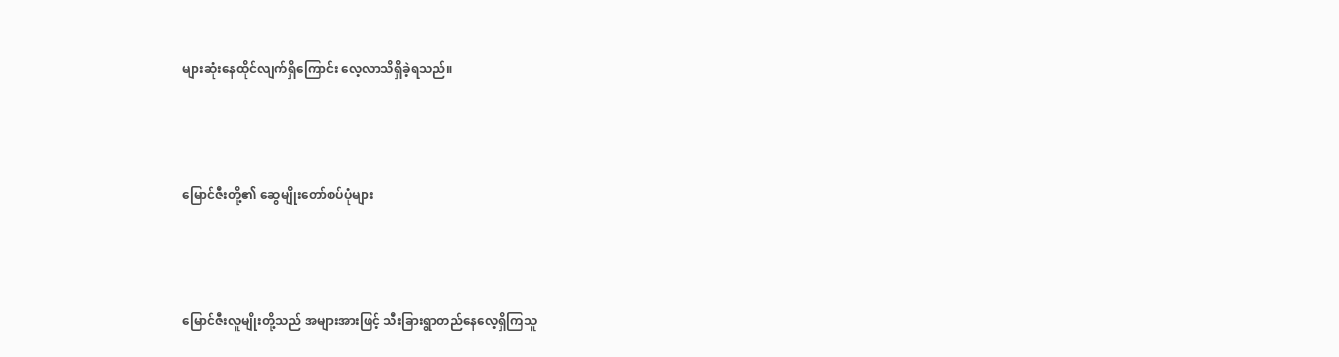များဆုံးနေထိုင်လျက်ရှိကြောင်း လေ့လာသိရှိခဲ့ရသည်။



မြောင်ဇီးတို့၏ ဆွေမျိုးတော်စပ်ပုံများ



မြောင်ဇီးလူမျိုးတို့သည် အများအားဖြင့် သီးခြားရွာတည်နေလေ့ရှိကြသူ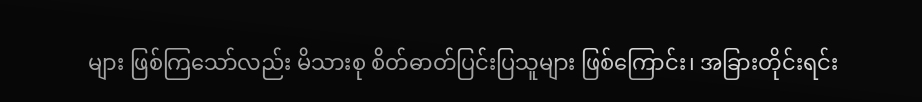များ ဖြစ်ကြသော်လည်း မိသားစု စိတ်ဓာတ်ပြင်းပြသူများ ဖြစ်ကြောင်း၊ အခြားတိုင်းရင်း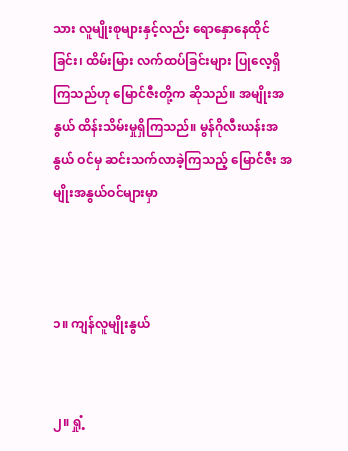သား လူမျိုးစုများနှင့်လည်း ရောနှောနေထိုင်ခြင်း၊ ထိမ်းမြား လက်ထပ်ခြင်းများ ပြုလေ့ရှိကြသည်ဟု မြောင်ဇီးတို့က ဆိုသည်။ အမျိုးအနွယ် ထိန်းသိမ်းမှုရှိကြသည်။ မွန်ဂိုလီးယန်းအနွယ် ဝင်မှ ဆင်းသက်လာခဲ့ကြသည့် မြောင်ဇီး အမျိုးအနွယ်ဝင်များမှာ



၁။ ကျန်လူမျိုးနွယ်


၂။ ရှုံ့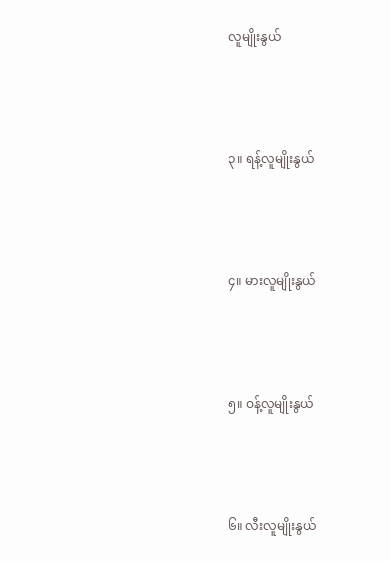လူမျိုးနွယ်



၃။ ရန့်လူမျိုးနွယ်



၄။ မားလူမျိုးနွယ်



၅။ ဝန့်လူမျိုးနွယ်



၆။ လီးလူမျိုးနွယ်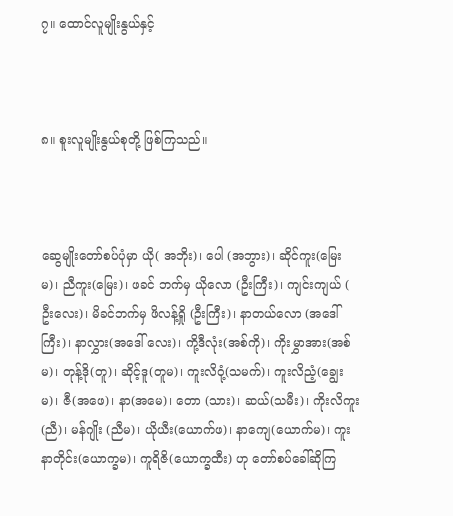၇။ ထောင်လူမျိုးနွယ်နှင့်



၈။ စူးလူမျိုးနွယ်စုတို့ ဖြစ်ကြသည်။



ဆွေမျိုးတော်စပ်ပုံမှာ ယို( အဘိုး)၊ ပေါ (အဘွား)၊ ဆိုင်ကူး(မြေးမ)၊ ညီကူး(မြေး)၊ ဖခင် ဘက်မှ ယိုလော (ဦးကြီး)၊ ကျင်းကျယ် ( ဦးလေး)၊ မိခင်ဘက်မှ ဖိလန့်ရှို (ဦးကြီး)၊ နာတယ်လော (အဒေါ်ကြီး)၊ နာလွှား(အဒေါ် လေး)၊ ကို့ဒီလုံး(အစ်ကို)၊ ကိုးမွှာအား(အစ်မ)၊ တုန့်ဒို(တူ)၊ ဆိုင့်ဒူ(တူမ)၊ ကူးလိဝုံ့(သမက်)၊ ကူးလိညံ့(ချွေးမ)၊ ဇီ(အဖေ)၊ နာ(အမေ)၊ တော (သား)၊ ဆယ်(သမီး)၊ ကိုးလိကူး(ညီ)၊ မန်ဂျိုး (ညီမ)၊ ယိုယီး(ယောက်ဖ)၊ နာကျေ(ယောက်မ)၊ ကူးနာတိုင်း(ယောက္ခမ)၊ ကူရိဇိ(ယောက္ခထီး) ဟု တော်စပ်ခေါ်ဆိုကြ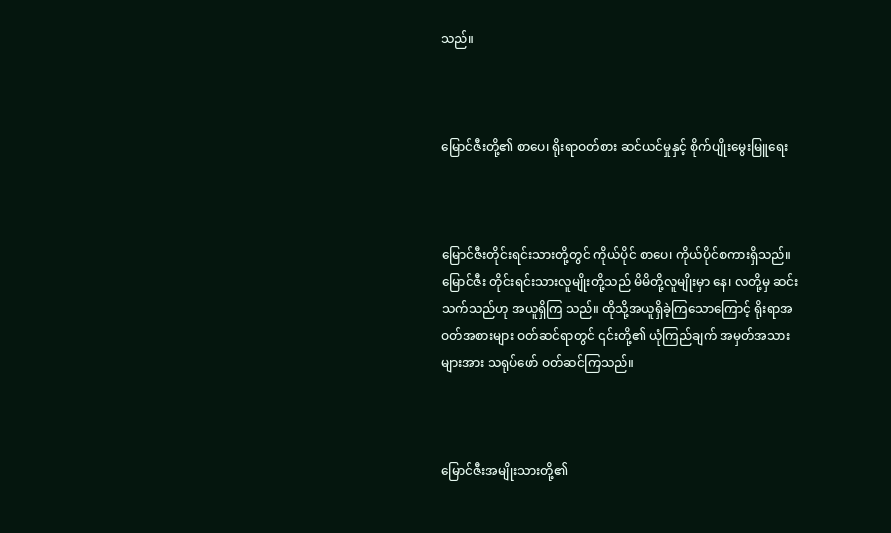သည်။



မြောင်ဇီးတို့၏ စာပေ၊ ရိုးရာဝတ်စား ဆင်ယင်မှုနှင့် စိုက်ပျိုးမွေးမြူရေး



မြောင်ဇီးတိုင်းရင်းသားတို့တွင် ကိုယ်ပိုင် စာပေ၊ ကိုယ်ပိုင်စကားရှိသည်။ မြောင်ဇီး တိုင်းရင်းသားလူမျိုးတို့သည် မိမိတို့လူမျိုးမှာ နေ၊ လတို့မှ ဆင်းသက်သည်ဟု အယူရှိကြ သည်။ ထိုသို့အယူရှိခဲ့ကြသောကြောင့် ရိုးရာအဝတ်အစားများ ဝတ်ဆင်ရာတွင် ၎င်းတို့၏ ယုံကြည်ချက် အမှတ်အသားများအား သရုပ်ဖော် ဝတ်ဆင်ကြသည်။



မြောင်ဇီးအမျိုးသားတို့၏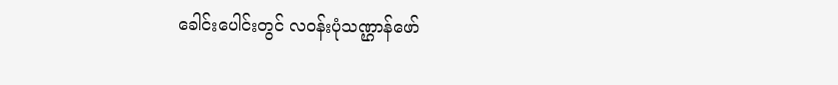ခေါင်းပေါင်းတွင် လဝန်းပုံသဏ္ဌာန်ဖော်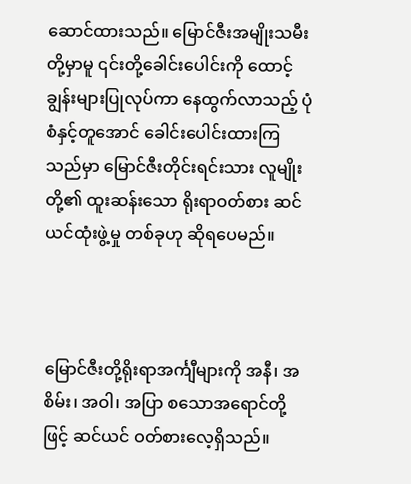ဆောင်ထားသည်။ မြောင်ဇီးအမျိုးသမီးတို့မှာမူ ၎င်းတို့ခေါင်းပေါင်းကို ထောင့်ချွန်းများပြုလုပ်ကာ နေထွက်လာသည့် ပုံစံနှင့်တူအောင် ခေါင်းပေါင်းထားကြသည်မှာ မြောင်ဇီးတိုင်းရင်းသား လူမျိုးတို့၏ ထူးဆန်းသော ရိုးရာဝတ်စား ဆင်ယင်ထုံးဖွဲ့မှု တစ်ခုဟု ဆိုရပေမည်။



မြောင်ဇီးတို့ရိုးရာအင်္ကျီများကို အနီ၊ အစိမ်း၊ အဝါ၊ အပြာ စသောအရောင်တို့ဖြင့် ဆင်ယင် ဝတ်စားလေ့ရှိသည်။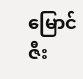မြောင်ဇီး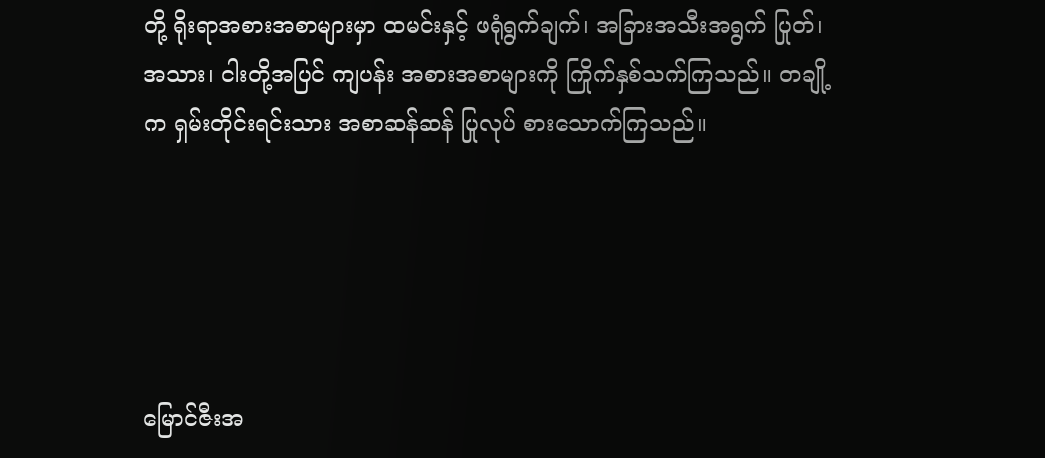တို့ ရိုးရာအစားအစာများမှာ ထမင်းနှင့် ဖရုံရွက်ချက်၊ အခြားအသီးအရွက် ပြုတ်၊ အသား၊ ငါးတို့အပြင် ကျပန်း အစားအစာများကို ကြိုက်နှစ်သက်ကြသည်။ တချို့က ရှမ်းတိုင်းရင်းသား အစာဆန်ဆန် ပြုလုပ် စားသောက်ကြသည်။





မြောင်ဇီးအ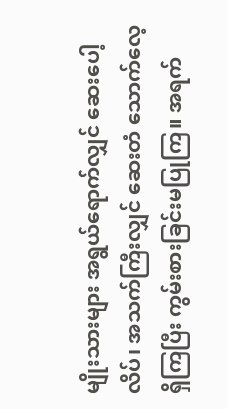မျိုးသားများ အရွယ်ရောက်လျှင် ဆေးပေါ့လိပ်၊ အသက်ကြီးလျှင် ဆေးတံ သောက်လေ့ရှိကြပြီး ကွမ်းစားခြင်းမပြုကြ။ အရက်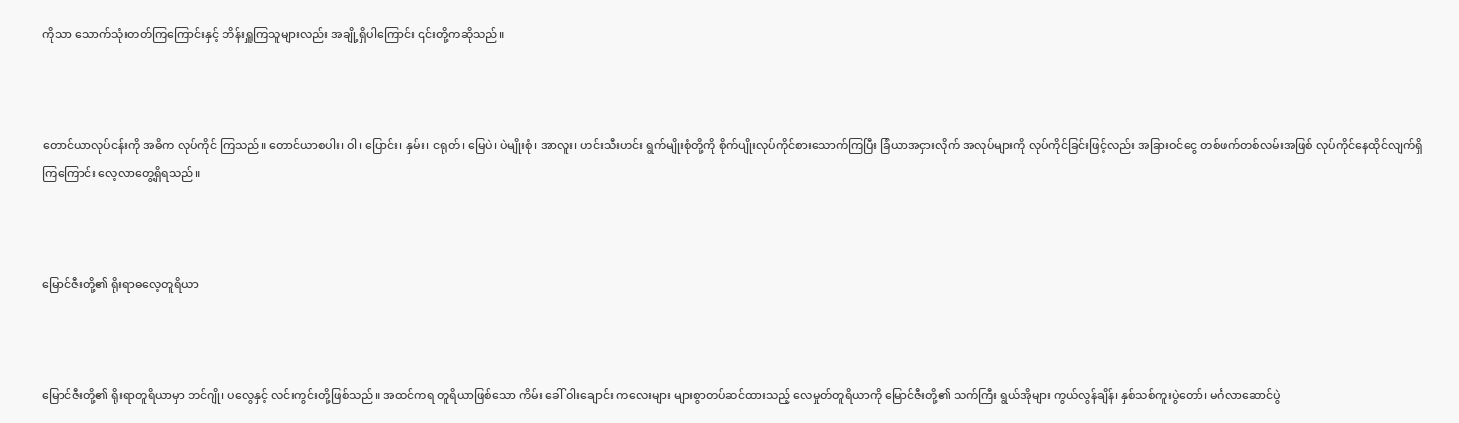ကိုသာ သောက်သုံးတတ်ကြကြောင်းနှင့် ဘိန်းရှူကြသူများလည်း အချို့ရှိပါကြောင်း ၎င်းတို့ကဆိုသည်။



တောင်ယာလုပ်ငန်းကို အဓိက လုပ်ကိုင် ကြသည်။ တောင်ယာစပါး၊ ဝါ၊ ပြောင်း၊ နှမ်း၊ ငရုတ်၊ မြေပဲ၊ ပဲမျိုးစုံ၊ အာလူး၊ ဟင်းသီးဟင်း ရွက်မျိုးစုံတို့ကို စိုက်ပျိုးလုပ်ကိုင်စားသောက်ကြပြီး ခြံယာအငှားလိုက် အလုပ်များကို လုပ်ကိုင်ခြင်းဖြင့်လည်း အခြားဝင်ငွေ တစ်ဖက်တစ်လမ်းအဖြစ် လုပ်ကိုင်နေထိုင်လျက်ရှိကြကြောင်း လေ့လာတွေ့ရှိရသည်။



မြောင်ဇီးတို့၏ ရိုးရာဓလေ့တူရိယာ



မြောင်ဇီးတို့၏ ရိုးရာတူရိယာမှာ ဘင်ဂျို၊ ပလွေနှင့် လင်းကွင်းတို့ဖြစ်သည်။ အထင်ကရ တူရိယာဖြစ်သော ကိမ်း ခေါ် ဝါးချောင်း ကလေးများ များစွာတပ်ဆင်ထားသည့် လေမှုတ်တူရိယာကို မြောင်ဇီးတို့၏ သက်ကြီး ရွယ်အိုများ ကွယ်လွန်ချိန်၊ နှစ်သစ်ကူးပွဲတော်၊ မင်္ဂလာဆောင်ပွဲ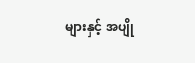များနှင့် အပျို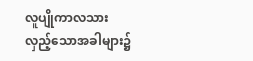လူပျိုကာလသား လှည့်သောအခါများ၌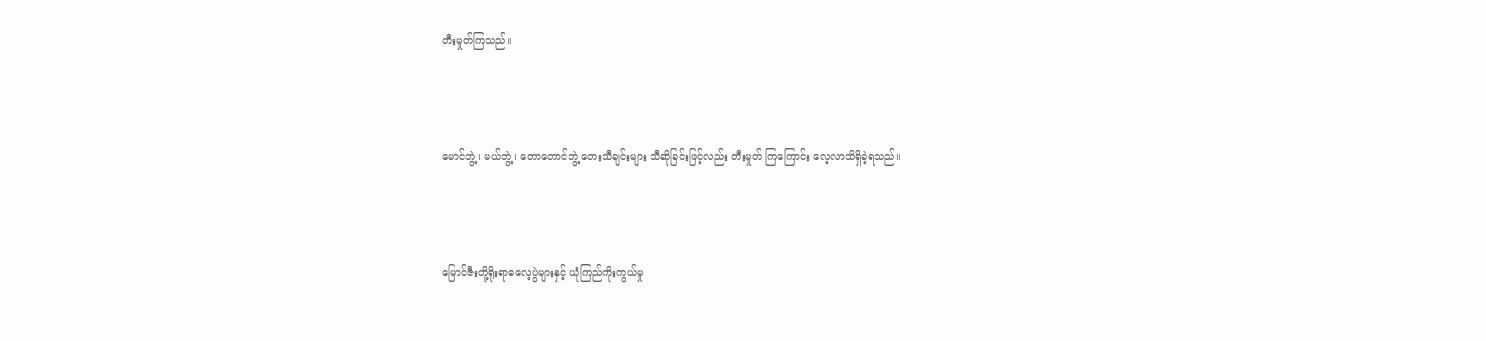တီးမှုတ်ကြသည်။



မောင်ဘွဲ့၊ မယ်ဘွဲ့၊ တောတောင်ဘွဲ့ တေးသီချင်းများ သီဆိုခြင်းဖြင့်လည်း တီးမှုတ် ကြကြောင်း လေ့လာသိရှိခဲ့ရသည်။



မြောင်ဇီးတို့ရိုးရာဓလေ့ပွဲများနှင့် ယုံကြည်ကိုးကွယ်မှု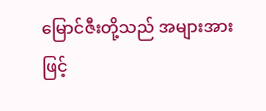မြောင်ဇီးတို့သည် အများအားဖြင့်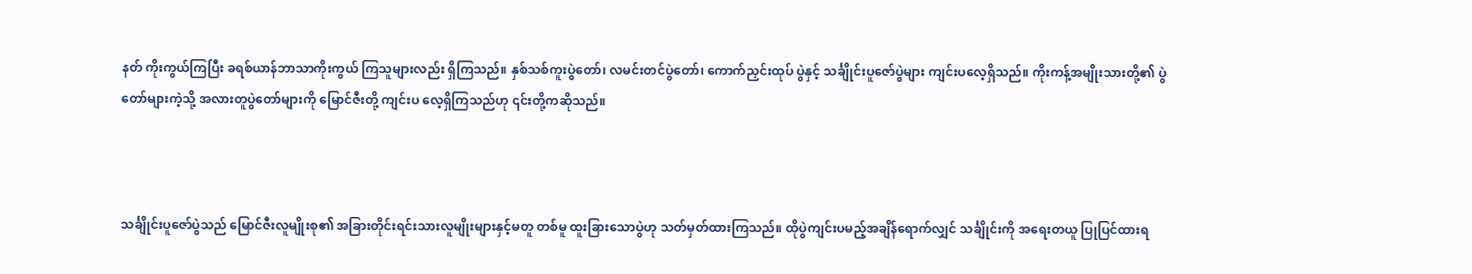နတ် ကိုးကွယ်ကြပြီး ခရစ်ယာန်ဘာသာကိုးကွယ် ကြသူများလည်း ရှိကြသည်။ နှစ်သစ်ကူးပွဲတော်၊ လမင်းတင်ပွဲတော်၊ ကောက်ညှင်းထုပ် ပွဲနှင့် သင်္ချိုင်းပူဇော်ပွဲများ ကျင်းပလေ့ရှိသည်။ ကိုးကန့်အမျိုးသားတို့၏ ပွဲတော်များကဲ့သို့ အလားတူပွဲတော်များကို မြောင်ဇီးတို့ ကျင်းပ လေ့ရှိကြသည်ဟု ၎င်းတို့ကဆိုသည်။



သင်္ချိုင်းပူဇော်ပွဲသည် မြောင်ဇီးလူမျိုးစု၏ အခြားတိုင်းရင်းသားလူမျိုးများနှင့်မတူ တစ်မူ ထူးခြားသောပွဲဟု သတ်မှတ်ထားကြသည်။ ထိုပွဲကျင်းပမည့်အချိန်ရောက်လျှင် သင်္ချိုင်းကို အရေးတယူ ပြုပြင်ထားရ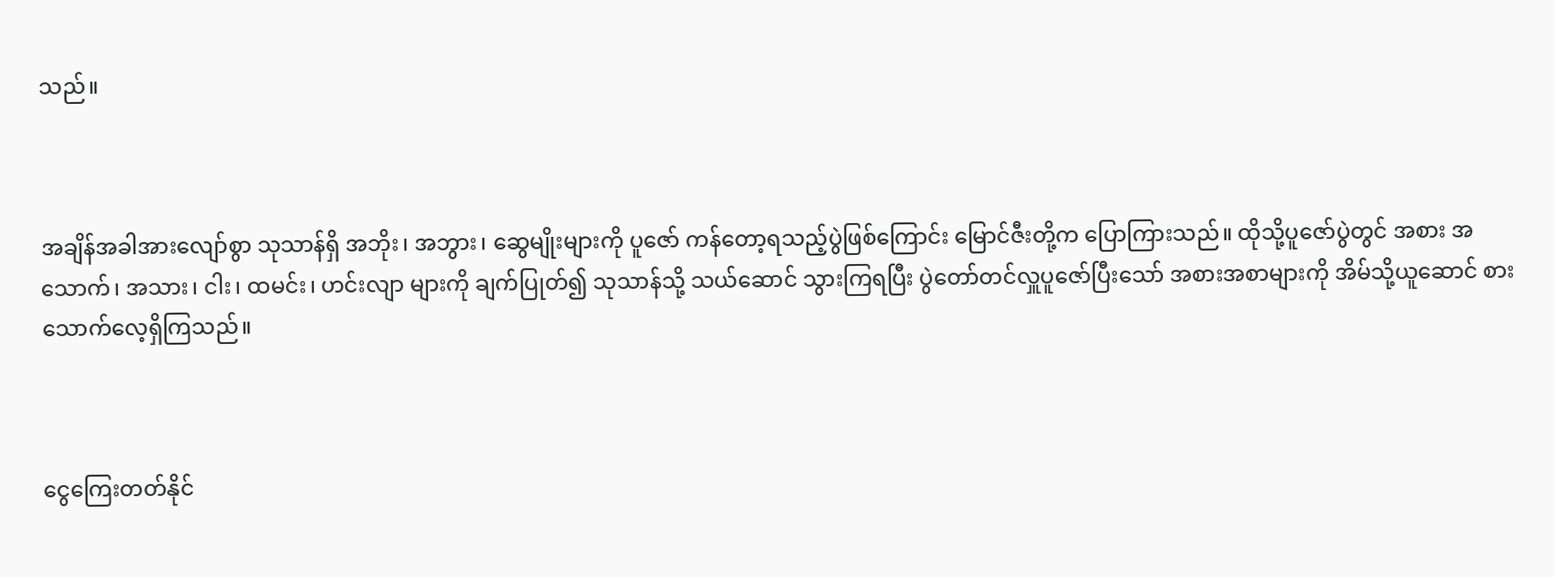သည်။



အချိန်အခါအားလျော်စွာ သုသာန်ရှိ အဘိုး၊ အဘွား၊ ဆွေမျိုးများကို ပူဇော် ကန်တော့ရသည့်ပွဲဖြစ်ကြောင်း မြောင်ဇီးတို့က ပြောကြားသည်။ ထိုသို့ပူဇော်ပွဲတွင် အစား အသောက်၊ အသား၊ ငါး၊ ထမင်း၊ ဟင်းလျာ များကို ချက်ပြုတ်၍ သုသာန်သို့ သယ်ဆောင် သွားကြရပြီး ပွဲတော်တင်လှူပူဇော်ပြီးသော် အစားအစာများကို အိမ်သို့ယူဆောင် စားသောက်လေ့ရှိကြသည်။



ငွေကြေးတတ်နိုင်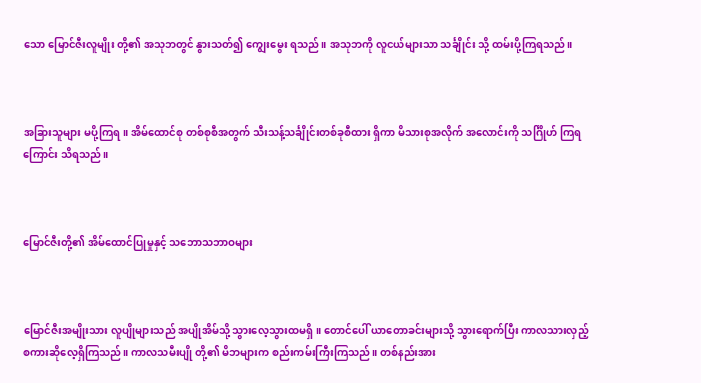သော မြောင်ဇီးလူမျိုး တို့၏ အသုဘတွင် နွားသတ်၍ ကျွေးမွေး ရသည်။ အသုဘကို လူငယ်များသာ သင်္ချိုင်း သို့ ထမ်းပို့ကြရသည်။



အခြားသူများ မပို့ကြရ။ အိမ်ထောင်စု တစ်စုစီအတွက် သီးသန့်သင်္ချိုင်းတစ်ခုစီထား ရှိကာ မိသားစုအလိုက် အလောင်းကို သင်္ဂြိုဟ် ကြရကြောင်း သိရသည်။



မြောင်ဇီးတို့၏ အိမ်ထောင်ပြုမှုနှင့် သဘောသဘာဝများ



မြောင်ဇီးအမျိုးသား လူပျိုများသည် အပျိုအိမ်သို့ သွားလေ့သွားထမရှိ။ တောင်ပေါ် ယာတောခင်းများသို့ သွားရောက်ပြီး ကာလသားလှည့် စကားဆိုလေ့ရှိကြသည်။ ကာလသမီးပျို တို့၏ မိဘများက စည်းကမ်းကြီးကြသည်။ တစ်နည်းအား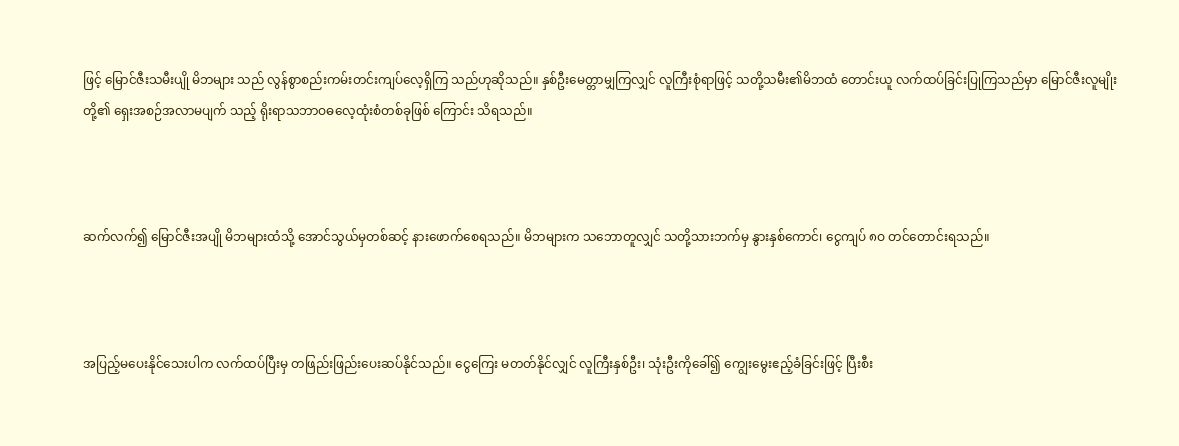ဖြင့် မြောင်ဇီးသမီးပျို မိဘများ သည် လွန်စွာစည်းကမ်းတင်းကျပ်လေ့ရှိကြ သည်ဟုဆိုသည်။ နှစ်ဦးမေတ္တာမျှကြလျှင် လူကြီးစုံရာဖြင့် သတို့သမီး၏မိဘထံ တောင်းယူ လက်ထပ်ခြင်းပြုကြသည်မှာ မြောင်ဇီးလူမျိုးတို့၏ ရှေးအစဉ်အလာမပျက် သည့် ရိုးရာသဘာဝဓလေ့ထုံးစံတစ်ခုဖြစ် ကြောင်း သိရသည်။



ဆက်လက်၍ မြောင်ဇီးအပျို မိဘများထံသို့ အောင်သွယ်မှတစ်ဆင့် နားဖောက်စေရသည်။ မိဘများက သဘောတူလျှင် သတို့သားဘက်မှ နွားနှစ်ကောင်၊ ငွေကျပ် ၈ဝ တင်တောင်းရသည်။



အပြည့်မပေးနိုင်သေးပါက လက်ထပ်ပြီးမှ တဖြည်းဖြည်းပေးဆပ်နိုင်သည်။ ငွေကြေး မတတ်နိုင်လျှင် လူကြီးနှစ်ဦး၊ သုံးဦးကိုခေါ်၍ ကျွေးမွေးဧည့်ခံခြင်းဖြင့် ပြီးစီး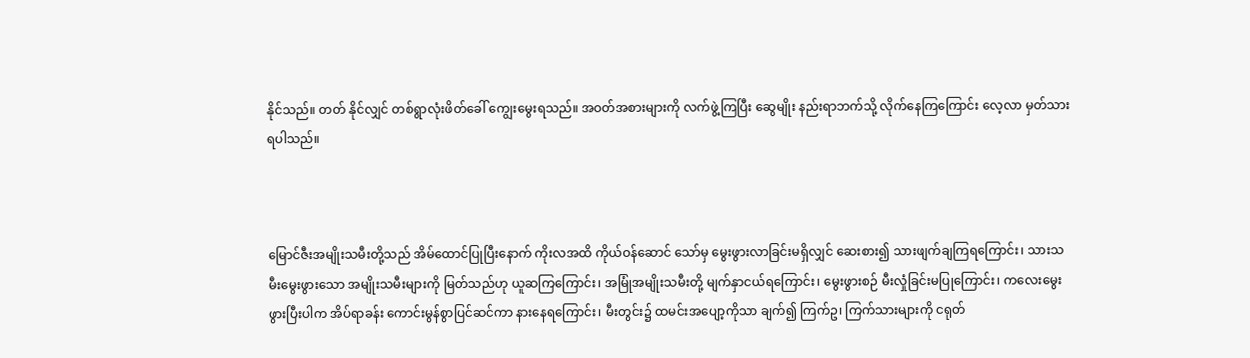နိုင်သည်။ တတ် နိုင်လျှင် တစ်ရွာလုံးဖိတ်ခေါ် ကျွေးမွေးရသည်။ အဝတ်အစားများကို လက်ဖွဲ့ကြပြီး ဆွေမျိုး နည်းရာဘက်သို့ လိုက်နေကြကြောင်း လေ့လာ မှတ်သားရပါသည်။



မြောင်ဇီးအမျိုးသမီးတို့သည် အိမ်ထောင်ပြုပြီးနောက် ကိုးလအထိ ကိုယ်ဝန်ဆောင် သော်မှ မွေးဖွားလာခြင်းမရှိလျှင် ဆေးစား၍ သားဖျက်ချကြရကြောင်း၊ သားသမီးမွေးဖွားသော အမျိုးသမီးများကို မြတ်သည်ဟု ယူဆကြကြောင်း၊ အမြုံအမျိုးသမီးတို့ မျက်နှာငယ်ရကြောင်း၊ မွေးဖွားစဉ် မီးလှုံခြင်းမပြုကြောင်း၊ ကလေးမွေးဖွားပြီးပါက အိပ်ရာခန်း ကောင်းမွန်စွာပြင်ဆင်ကာ နားနေရကြောင်း၊ မီးတွင်း၌ ထမင်းအပျော့ကိုသာ ချက်၍ ကြက်ဥ၊ ကြက်သားများကို ငရုတ်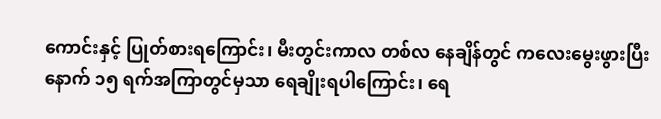ကောင်းနှင့် ပြုတ်စားရကြောင်း၊ မီးတွင်းကာလ တစ်လ နေချိန်တွင် ကလေးမွေးဖွားပြီးနောက် ၁၅ ရက်အကြာတွင်မှသာ ရေချိုးရပါကြောင်း၊ ရေ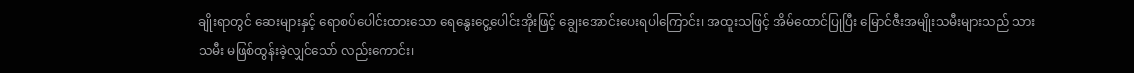ချိုးရာတွင် ဆေးများနှင့် ရောစပ်ပေါင်းထားသော ရေနွေးငွေ့ပေါင်းအိုးဖြင့် ချွေးအောင်းပေးရပါကြောင်း၊ အထူးသဖြင့် အိမ်ထောင်ပြုပြီး မြောင်ဇီးအမျိုးသမီးများသည် သားသမီး မဖြစ်ထွန်းခဲ့လျှင်သော် လည်းကောင်း၊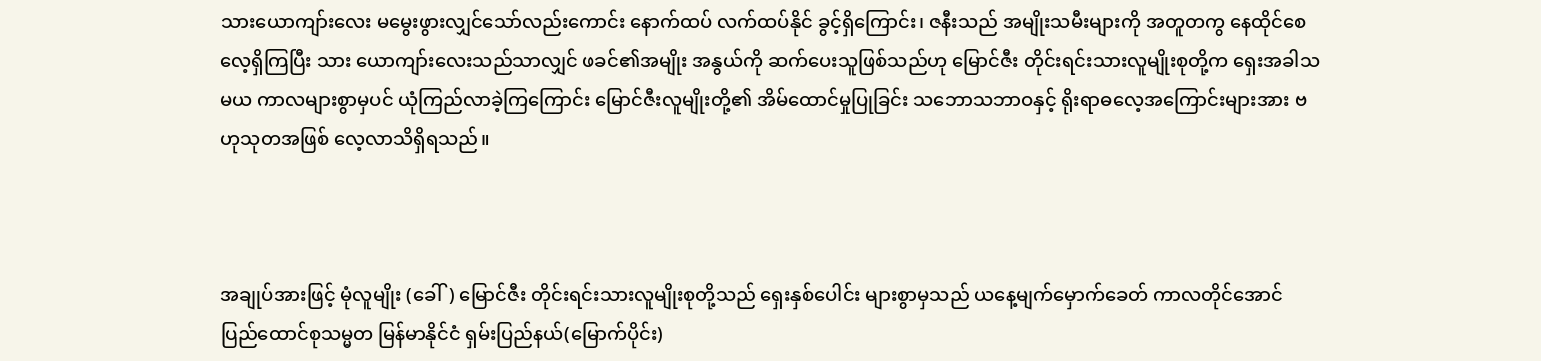သားယောကျာ်းလေး မမွေးဖွားလျှင်သော်လည်းကောင်း နောက်ထပ် လက်ထပ်နိုင် ခွင့်ရှိကြောင်း၊ ဇနီးသည် အမျိုးသမီးများကို အတူတကွ နေထိုင်စေလေ့ရှိကြပြီး သား ယောကျာ်းလေးသည်သာလျှင် ဖခင်၏အမျိုး အနွယ်ကို ဆက်ပေးသူဖြစ်သည်ဟု မြောင်ဇီး တိုင်းရင်းသားလူမျိုးစုတို့က ရှေးအခါသမယ ကာလများစွာမှပင် ယုံကြည်လာခဲ့ကြကြောင်း မြောင်ဇီးလူမျိုးတို့၏ အိမ်ထောင်မှုပြုခြင်း သဘောသဘာဝနှင့် ရိုးရာဓလေ့အကြောင်းများအား ဗဟုသုတအဖြစ် လေ့လာသိရှိရသည်။



အချုပ်အားဖြင့် မုံလူမျိုး (ခေါ်) မြောင်ဇီး တိုင်းရင်းသားလူမျိုးစုတို့သည် ရှေးနှစ်ပေါင်း များစွာမှသည် ယနေ့မျက်မှောက်ခေတ် ကာလတိုင်အောင် ပြည်ထောင်စုသမ္မတ မြန်မာနိုင်ငံ ရှမ်းပြည်နယ်(မြောက်ပိုင်း)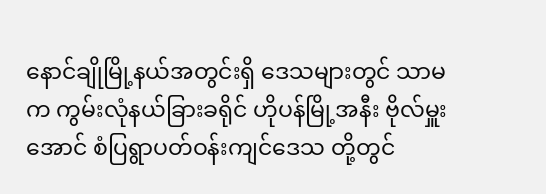နောင်ချိုမြို့နယ်အတွင်းရှိ ဒေသများတွင် သာမက ကွမ်းလုံနယ်ခြားခရိုင် ဟိုပန်မြို့အနီး ဗိုလ်မှူးအောင် စံပြရွာပတ်ဝန်းကျင်ဒေသ တို့တွင်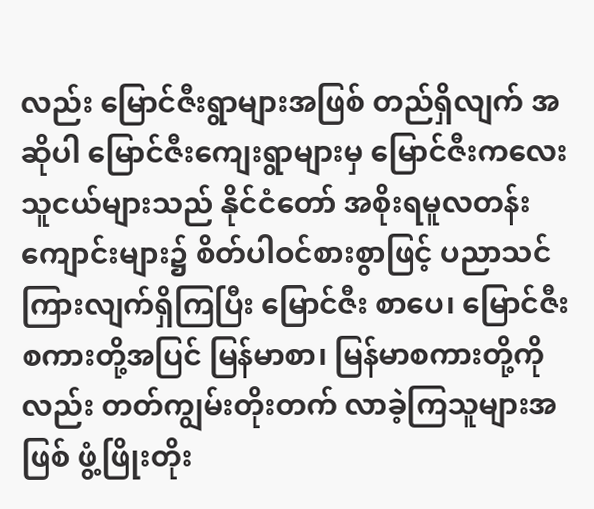လည်း မြောင်ဇီးရွာများအဖြစ် တည်ရှိလျက် အဆိုပါ မြောင်ဇီးကျေးရွာများမှ မြောင်ဇီးကလေးသူငယ်များသည် နိုင်ငံတော် အစိုးရမူလတန်းကျောင်းများ၌ စိတ်ပါဝင်စားစွာဖြင့် ပညာသင်ကြားလျက်ရှိကြပြီး မြောင်ဇီး စာပေ၊ မြောင်ဇီးစကားတို့အပြင် မြန်မာစာ၊ မြန်မာစကားတို့ကိုလည်း တတ်ကျွမ်းတိုးတက် လာခဲ့ကြသူများအဖြစ် ဖွံ့ဖြိုးတိုး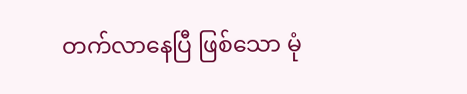တက်လာနေပြီ ဖြစ်သော မုံ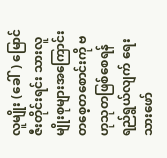လူမျိုး (ခေါ်) မြောင်ဇီးတိုင်းရင်း သားလူမျိုးစုများအကြောင်း တစေ့တစောင်းကို ဗဟုသုတဖြစ်စေရန် ရည်ရွယ်လျက် ရေးသားဖော်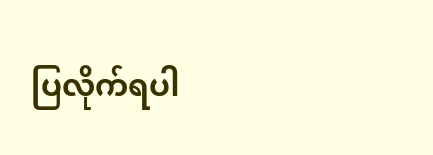ပြလိုက်ရပါ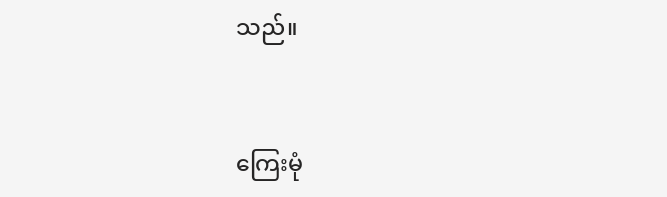သည်။



ကြေးမုံ